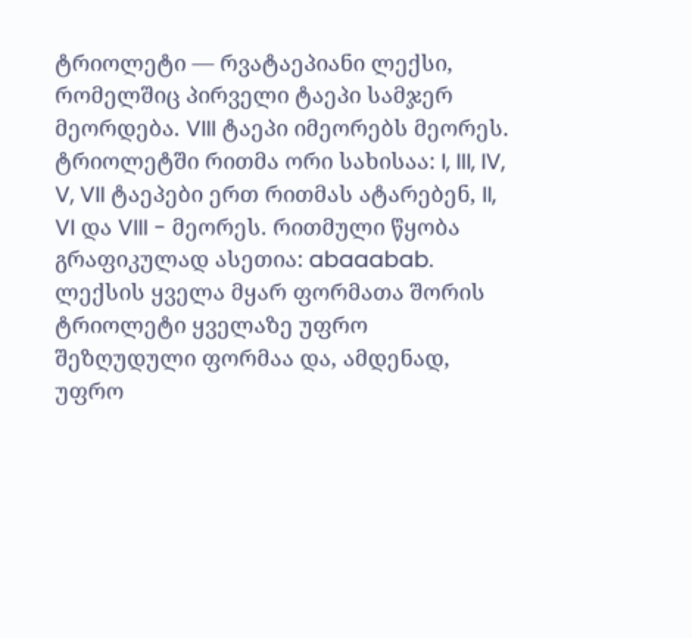ტრიოლეტი — რვატაეპიანი ლექსი, რომელშიც პირველი ტაეპი სამჯერ მეორდება. VIII ტაეპი იმეორებს მეორეს. ტრიოლეტში რითმა ორი სახისაა: I, III, IV, V, VII ტაეპები ერთ რითმას ატარებენ, II, VI და VIII - მეორეს. რითმული წყობა გრაფიკულად ასეთია: abaaabab. ლექსის ყველა მყარ ფორმათა შორის ტრიოლეტი ყველაზე უფრო შეზღუდული ფორმაა და, ამდენად, უფრო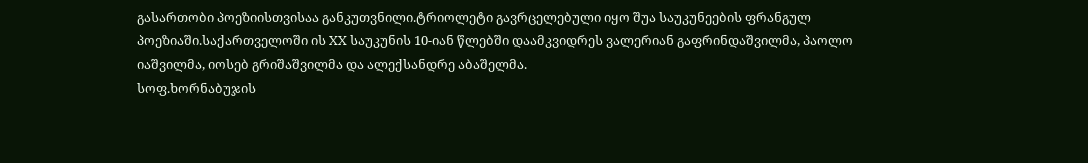გასართობი პოეზიისთვისაა განკუთვნილი.ტრიოლეტი გავრცელებული იყო შუა საუკუნეების ფრანგულ პოეზიაში.საქართველოში ის XX საუკუნის 10-იან წლებში დაამკვიდრეს ვალერიან გაფრინდაშვილმა, პაოლო იაშვილმა, იოსებ გრიშაშვილმა და ალექსანდრე აბაშელმა.
სოფ.ხორნაბუჯის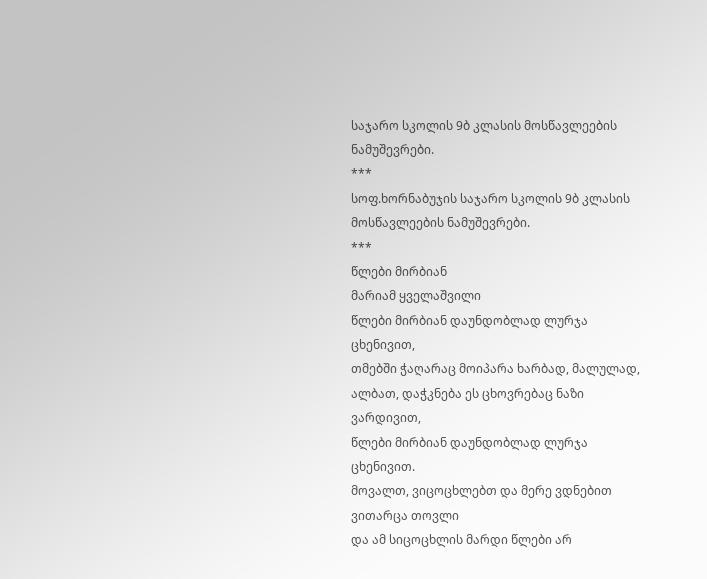საჯარო სკოლის 9ბ კლასის მოსწავლეების ნამუშევრები.
***
სოფ.ხორნაბუჯის საჯარო სკოლის 9ბ კლასის მოსწავლეების ნამუშევრები.
***
წლები მირბიან
მარიამ ყველაშვილი
წლები მირბიან დაუნდობლად ლურჯა ცხენივით,
თმებში ჭაღარაც მოიპარა ხარბად, მალულად,
ალბათ, დაჭკნება ეს ცხოვრებაც ნაზი ვარდივით,
წლები მირბიან დაუნდობლად ლურჯა ცხენივით.
მოვალთ, ვიცოცხლებთ და მერე ვდნებით ვითარცა თოვლი
და ამ სიცოცხლის მარდი წლები არ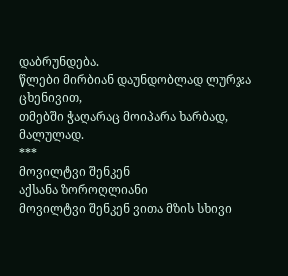დაბრუნდება.
წლები მირბიან დაუნდობლად ლურჯა ცხენივით,
თმებში ჭაღარაც მოიპარა ხარბად, მალულად.
***
მოვილტვი შენკენ
აქსანა ზოროღლიანი
მოვილტვი შენკენ ვითა მზის სხივი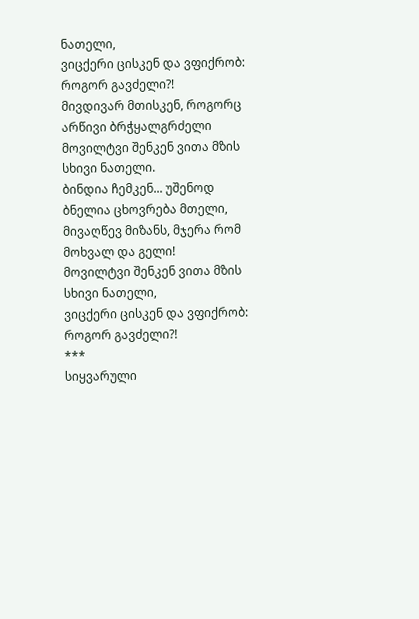ნათელი,
ვიცქერი ცისკენ და ვფიქრობ: როგორ გავძელი?!
მივდივარ მთისკენ, როგორც არწივი ბრჭყალგრძელი
მოვილტვი შენკენ ვითა მზის სხივი ნათელი.
ბინდია ჩემკენ... უშენოდ ბნელია ცხოვრება მთელი,
მივაღწევ მიზანს, მჯერა რომ მოხვალ და გელი!
მოვილტვი შენკენ ვითა მზის სხივი ნათელი,
ვიცქერი ცისკენ და ვფიქრობ: როგორ გავძელი?!
***
სიყვარული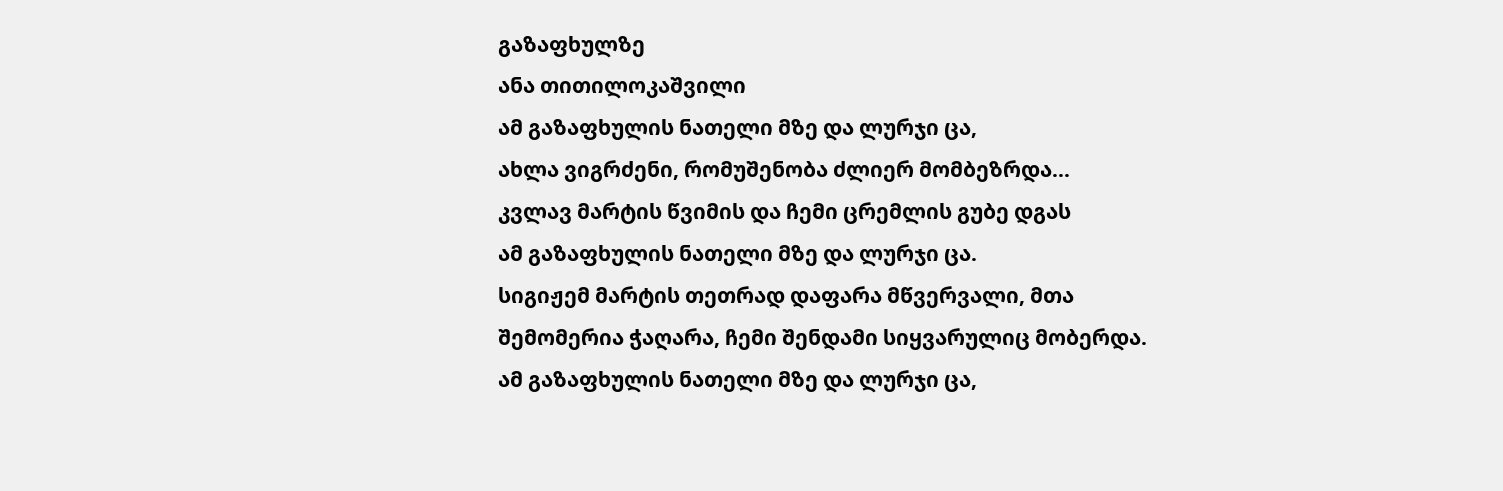გაზაფხულზე
ანა თითილოკაშვილი
ამ გაზაფხულის ნათელი მზე და ლურჯი ცა,
ახლა ვიგრძენი, რომუშენობა ძლიერ მომბეზრდა...
კვლავ მარტის წვიმის და ჩემი ცრემლის გუბე დგას
ამ გაზაფხულის ნათელი მზე და ლურჯი ცა.
სიგიჟემ მარტის თეთრად დაფარა მწვერვალი, მთა
შემომერია ჭაღარა, ჩემი შენდამი სიყვარულიც მობერდა.
ამ გაზაფხულის ნათელი მზე და ლურჯი ცა,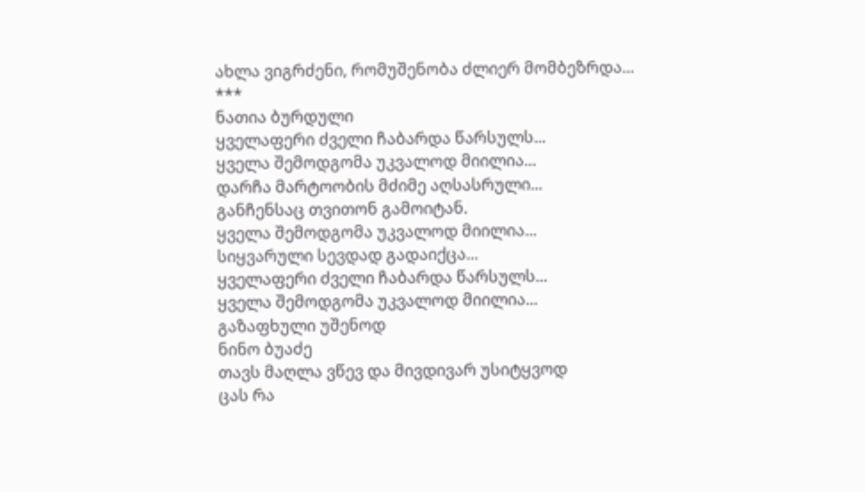ახლა ვიგრძენი, რომუშენობა ძლიერ მომბეზრდა...
***
ნათია ბურდული
ყველაფერი ძველი ჩაბარდა წარსულს...
ყველა შემოდგომა უკვალოდ მიილია...
დარჩა მარტოობის მძიმე აღსასრული...
განჩენსაც თვითონ გამოიტან.
ყველა შემოდგომა უკვალოდ მიილია...
სიყვარული სევდად გადაიქცა...
ყველაფერი ძველი ჩაბარდა წარსულს...
ყველა შემოდგომა უკვალოდ მიილია...
გაზაფხული უშენოდ
ნინო ბუაძე
თავს მაღლა ვწევ და მივდივარ უსიტყვოდ
ცას რა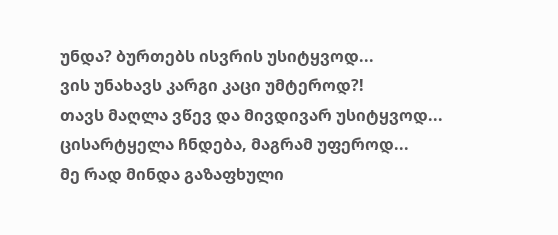უნდა? ბურთებს ისვრის უსიტყვოდ...
ვის უნახავს კარგი კაცი უმტეროდ?!
თავს მაღლა ვწევ და მივდივარ უსიტყვოდ...
ცისარტყელა ჩნდება, მაგრამ უფეროდ...
მე რად მინდა გაზაფხული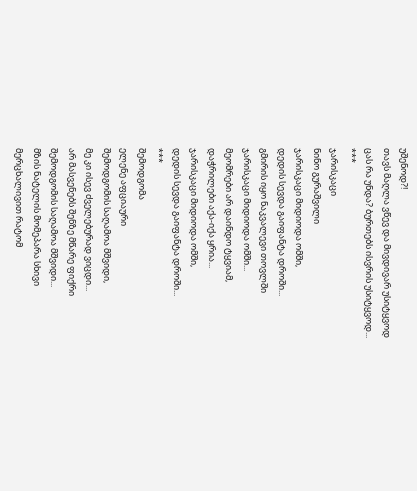უშენოდ?!
თავს მაღლა ვწევ და მივდივარ უსიტყვოდ
ცას რა უნდა? ბურთებს ისვრის უსიტყვოდ...
***
ჯარისკაცი
ნინო გურაშვილი
ჯარისკაცი მიდიოდა ომში,
დედის სევდა გაიფანტა დროში...
გმირის იყო ნაკვალევი თოვლში
ჯარისკაცი მიდიოდა ომში...
მეომრები არ დაინდო ტყვიამ,
დაჭრილები აქა-იქა ყრია...
ჯარისკაცი მიდიოდა ომში,
დედის სევდა გაიფანტა დროში...
***
შემოდგომა
ელენე აფციაური
შემოდგომის საღამოა მშვიდი,
მე კი ისევ ძველებურად ვიცდი...
არ მასვენებს შენზე მწარე ფიქრი
შემოდგომის საღამოა მშვიდი...
მზის ნატელის მომეპარა სხივი
მერცხალივით რატომ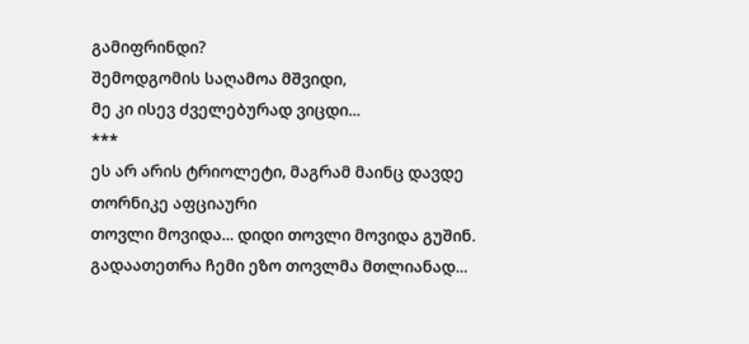გამიფრინდი?
შემოდგომის საღამოა მშვიდი,
მე კი ისევ ძველებურად ვიცდი...
***
ეს არ არის ტრიოლეტი, მაგრამ მაინც დავდე
თორნიკე აფციაური
თოვლი მოვიდა... დიდი თოვლი მოვიდა გუშინ.
გადაათეთრა ჩემი ეზო თოვლმა მთლიანად...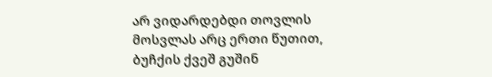არ ვიდარდებდი თოვლის მოსვლას არც ერთი წუთით,
ბუჩქის ქვეშ გუშინ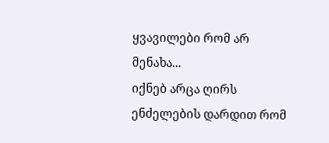ყვავილები რომ არ მენახა...
იქნებ არცა ღირს ენძელების დარდით რომ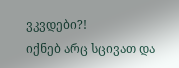ვკვდები?!
იქნებ არც სცივათ და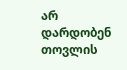არ დარდობენ თოვლის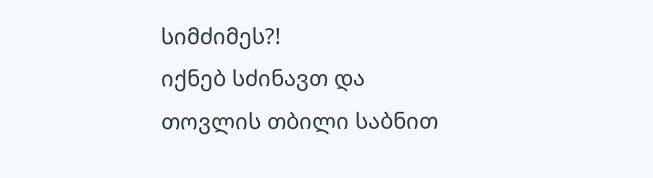სიმძიმეს?!
იქნებ სძინავთ და თოვლის თბილი საბნით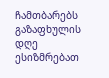ჩამთბარებს
გაზაფხულის დღე ესიზმრებათ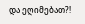და ეღიმებათ?!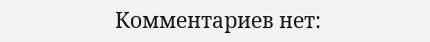Комментариев нет: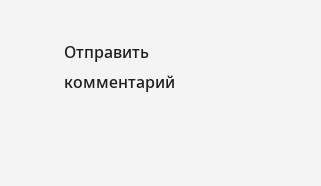Отправить комментарий